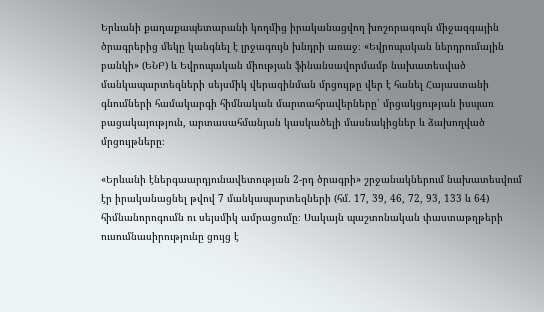Երևանի քաղաքապետարանի կողմից իրականացվող խոշորագույն միջազգային ծրագրերից մեկը կանգնել է լրջագույն խնդրի առաջ։ «Եվրոպական ներդրումային բանկի» (ԵՆԲ) և Եվրոպական միության ֆինանսավորմամբ նախատեսված մանկապարտեզների սեյսմիկ վերազինման մրցույթը վեր է հանել Հայաստանի գնումների համակարգի հիմնական մարտահրավերները՝ մրցակցության իսպառ բացակայություն, արտասահմանյան կասկածելի մասնակիցներ և ձախողված մրցույթները։

«Երևանի էներգաարդյունավետության 2-րդ ծրագրի» շրջանակներում նախատեսվում էր իրականացնել թվով 7 մանկապարտեզների (հմ․ 17, 39, 46, 72, 93, 133 և 64) հիմնանորոգումն ու սեյսմիկ ամրացումը։ Սակայն պաշտոնական փաստաթղթերի ուսումնասիրությունը ցույց է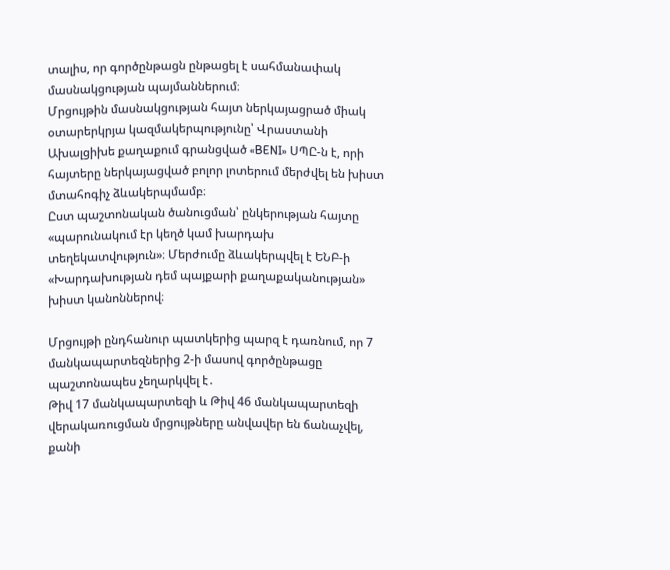տալիս, որ գործընթացն ընթացել է սահմանափակ մասնակցության պայմաններում։
Մրցույթին մասնակցության հայտ ներկայացրած միակ օտարերկրյա կազմակերպությունը՝ Վրաստանի Ախալցիխե քաղաքում գրանցված «BENI» ՍՊԸ-ն է, որի հայտերը ներկայացված բոլոր լոտերում մերժվել են խիստ մտահոգիչ ձևակերպմամբ։
Ըստ պաշտոնական ծանուցման՝ ընկերության հայտը «պարունակում էր կեղծ կամ խարդախ տեղեկատվություն»։ Մերժումը ձևակերպվել է ԵՆԲ-ի «Խարդախության դեմ պայքարի քաղաքականության» խիստ կանոններով։

Մրցույթի ընդհանուր պատկերից պարզ է դառնում, որ 7 մանկապարտեզներից 2-ի մասով գործընթացը պաշտոնապես չեղարկվել է․
Թիվ 17 մանկապարտեզի և Թիվ 46 մանկապարտեզի վերակառուցման մրցույթները անվավեր են ճանաչվել, քանի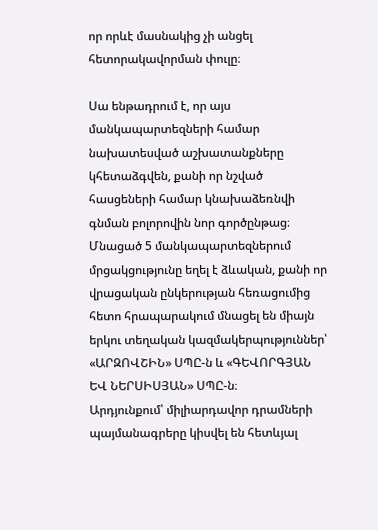որ որևէ մասնակից չի անցել հետորակավորման փուլը։

Սա ենթադրում է, որ այս մանկապարտեզների համար նախատեսված աշխատանքները կհետաձգվեն, քանի որ նշված հասցեների համար կնախաձեռնվի գնման բոլորովին նոր գործընթաց։
Մնացած 5 մանկապարտեզներում մրցակցությունը եղել է ձևական, քանի որ վրացական ընկերության հեռացումից հետո հրապարակում մնացել են միայն երկու տեղական կազմակերպություններ՝ «ԱՐԶՈՎՇԻՆ» ՍՊԸ-ն և «ԳԵՎՈՐԳՅԱՆ ԵՎ ՆԵՐՍԻՍՅԱՆ» ՍՊԸ-ն։
Արդյունքում՝ միլիարդավոր դրամների պայմանագրերը կիսվել են հետևյալ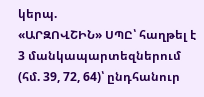կերպ.
«ԱՐԶՈՎՇԻՆ» ՍՊԸ՝ հաղթել է 3 մանկապարտեզներում (հմ. 39, 72, 64)՝ ընդհանուր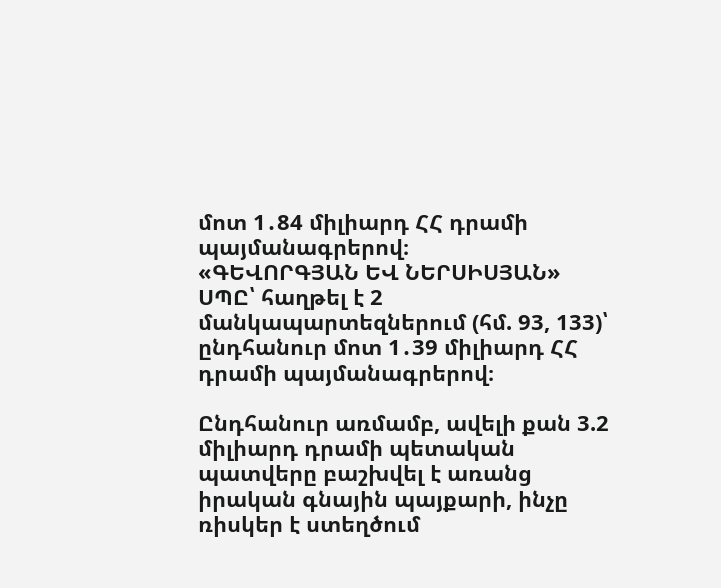մոտ 1․84 միլիարդ ՀՀ դրամի պայմանագրերով։
«ԳԵՎՈՐԳՅԱՆ ԵՎ ՆԵՐՍԻՍՅԱՆ» ՍՊԸ՝ հաղթել է 2 մանկապարտեզներում (հմ. 93, 133)՝ ընդհանուր մոտ 1․39 միլիարդ ՀՀ դրամի պայմանագրերով։

Ընդհանուր առմամբ, ավելի քան 3.2 միլիարդ դրամի պետական պատվերը բաշխվել է առանց իրական գնային պայքարի, ինչը ռիսկեր է ստեղծում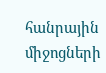հանրային միջոցների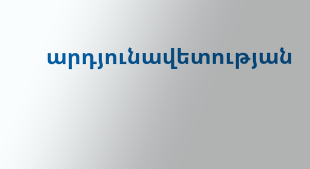արդյունավետության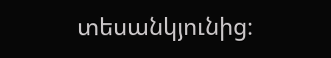տեսանկյունից։